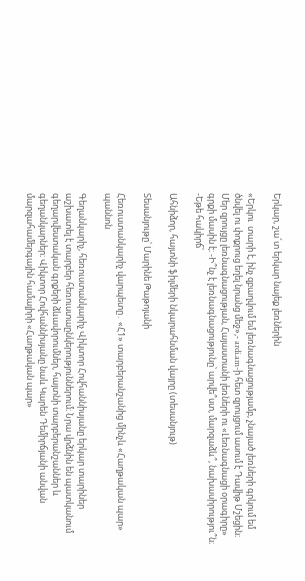Երկար, շա՜տ երկար նայեք լեռներին

«Երկու  տարի է, ինչ զբաղվում եմ լեռնագնացությամբ, չնայած լեռների գրկում եմ ծնվել ու փոքրուց եղել նրանց մեջ»,- ardi.am-ի հետ զրույցում ասում է Դավիթ Մշեցին։ Մեր զրույցը լեռնագնացության, Հայաստանի լեռների ու «Լեռնագնացի օրագիրը» գրքի մասին է։ -Ի՞նչ է լեռնագնացությունը՝ արվե՞ստ, մարզաձև՞, նախասիրությու՞ն։ -Եթե հակիրճ՝

Ահնիձոր, հայտնի ֆիլմերի նկարահնման վայրը (տեսանյութ)

Տեսանյութը՝ Մարինե Թաթոյանի

Հեռուստանկարիչ վարպետը․ «Հ1» տարբերանշանից մինչև «Հաղթական պար» պաննոն

Գեղանկարիչ, հեռուստանկարիչ Վիկտոր Հովհաննիսյանը երկար տարիներ աշխատել է տարբեր հեռուստաընկերություններում։ Նրա վրձնին են պատկանում գեղարվեստական գրքերի ձևավորումներ, հայտնի տարբերանշաններ և գեղանկարներ։ Վիկտոր Հովհաննիսյանը նաև Կարեն Դեմիրճյանի անվան մարզահամերգային համալիրի «Հաղթական պար»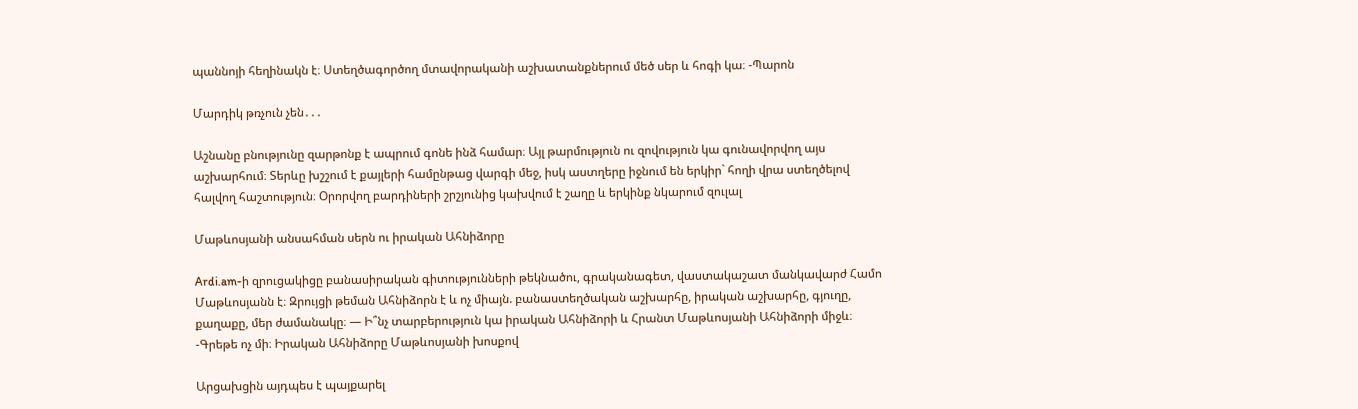պաննոյի հեղինակն է։ Ստեղծագործող մտավորականի աշխատանքներում մեծ սեր և հոգի կա։ -Պարոն

Մարդիկ թռչուն չեն․․․

Աշնանը բնությունը զարթոնք է ապրում գոնե ինձ համար։ Այլ թարմություն ու զովություն կա գունավորվող այս աշխարհում։ Տերևը խշշում է քայլերի համընթաց վարգի մեջ, իսկ աստղերը իջնում են երկիր` հողի վրա ստեղծելով հալվող հաշտություն։ Օրորվող բարդիների շրշյունից կախվում է շաղը և երկինք նկարում զուլալ

Մաթևոսյանի անսահման սերն ու իրական Ահնիձորը

Ardi.am-ի զրուցակիցը բանասիրական գիտությունների թեկնածու, գրականագետ, վաստակաշատ մանկավարժ Համո Մաթևոսյանն է։ Զրույցի թեման Ահնիձորն է և ոչ միայն. բանաստեղծական աշխարհը, իրական աշխարհը, գյուղը, քաղաքը, մեր ժամանակը։ — Ի՞նչ տարբերություն կա իրական Ահնիձորի և Հրանտ Մաթևոսյանի Ահնիձորի միջև։ -Գրեթե ոչ մի։ Իրական Ահնիձորը Մաթևոսյանի խոսքով

Արցախցին այդպես է պայքարել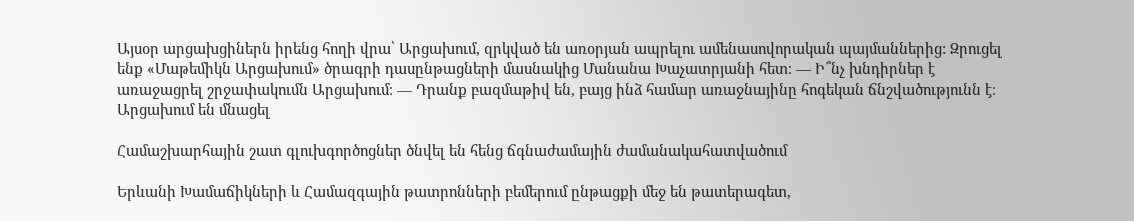Այսօր արցախցիներն իրենց հողի վրա՝ Արցախում, զրկված են առօրյան ապրելու ամենասովորական պայմաններից: Զրուցել ենք «Մաթեմիկն Արցախում» ծրագրի դասընթացների մասնակից Մանանա Խաչատրյանի հետ։ — Ի՞նչ խնդիրներ է առաջացրել շրջափակումն Արցախում։ — Դրանք բազմաթիվ են, բայց ինձ համար առաջնայինը հոգեկան ճնշվածությունն է։ Արցախում են մնացել

Համաշխարհային շատ գլուխգործոցներ ծնվել են հենց ճգնաժամային ժամանակահատվածում

Երևանի Խամաճիկների և Համազգային թատրոնների բեմերում ընթացքի մեջ են թատերագետ,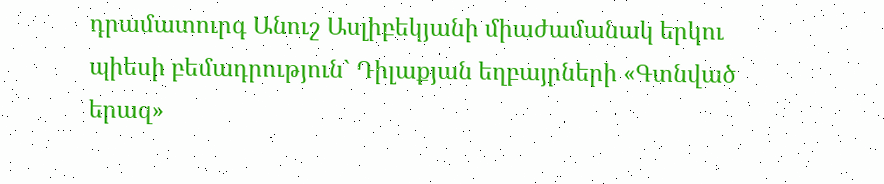դրամատուրգ Անուշ Ասլիբեկյանի միաժամանակ երկու պիեսի բեմադրություն` Դիլաքյան եղբայրների «Գտնված երազ»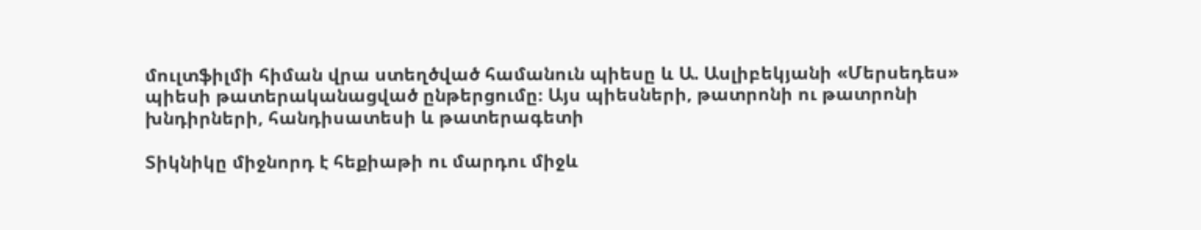մուլտֆիլմի հիման վրա ստեղծված համանուն պիեսը և Ա. Ասլիբեկյանի «Մերսեդես» պիեսի թատերականացված ընթերցումը։ Այս պիեսների, թատրոնի ու թատրոնի խնդիրների, հանդիսատեսի և թատերագետի

Տիկնիկը միջնորդ է հեքիաթի ու մարդու միջև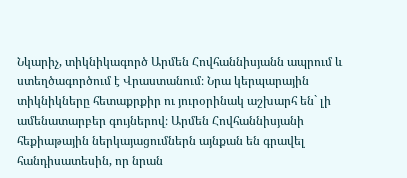Նկարիչ, տիկնիկագործ Արմեն Հովհաննիսյանն ապրում և ստեղծագործում է Վրաստանում։ Նրա կերպարային տիկնիկները հետաքրքիր ու յուրօրինակ աշխարհ են` լի ամենատարբեր գույներով։ Արմեն Հովհաննիսյանի հեքիաթային ներկայացումներն այնքան են գրավել հանդիսատեսին, որ նրան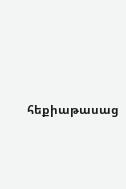հեքիաթասաց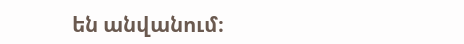են անվանում։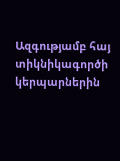Ազգությամբ հայ տիկնիկագործի կերպարներին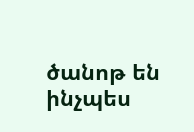ծանոթ են ինչպես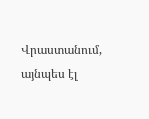Վրաստանում, այնպես էլ